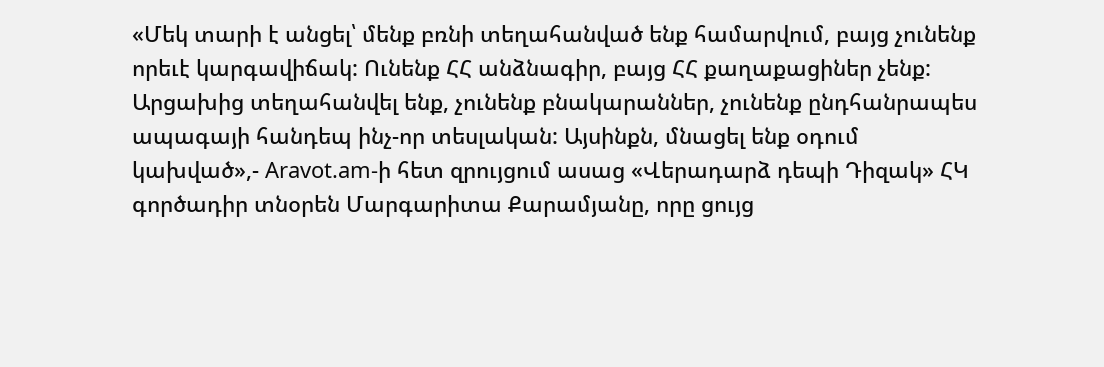«Մեկ տարի է անցել՝ մենք բռնի տեղահանված ենք համարվում, բայց չունենք որեւէ կարգավիճակ: Ունենք ՀՀ անձնագիր, բայց ՀՀ քաղաքացիներ չենք: Արցախից տեղահանվել ենք, չունենք բնակարաններ, չունենք ընդհանրապես ապագայի հանդեպ ինչ-որ տեսլական: Այսինքն, մնացել ենք օդում կախված»,- Aravot.am-ի հետ զրույցում ասաց «Վերադարձ դեպի Դիզակ» ՀԿ գործադիր տնօրեն Մարգարիտա Քարամյանը, որը ցույց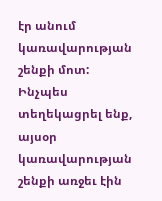էր անում կառավարության շենքի մոտ:
Ինչպես տեղեկացրել ենք, այսօր կառավարության շենքի առջեւ էին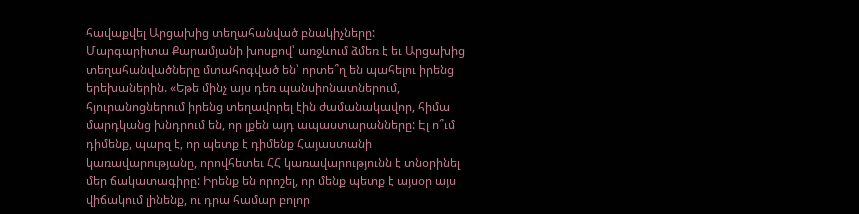հավաքվել Արցախից տեղահանված բնակիչները:
Մարգարիտա Քարամյանի խոսքով՝ առջևում ձմեռ է եւ Արցախից տեղահանվածները մտահոգված են՝ որտե՞ղ են պահելու իրենց երեխաներին. «Եթե մինչ այս դեռ պանսիոնատներում, հյուրանոցներում իրենց տեղավորել էին ժամանակավոր, հիմա մարդկանց խնդրում են, որ լքեն այդ ապաստարանները: Էլ ո՞ւմ դիմենք, պարզ է, որ պետք է դիմենք Հայաստանի կառավարությանը, որովհետեւ ՀՀ կառավարությունն է տնօրինել մեր ճակատագիրը: Իրենք են որոշել, որ մենք պետք է այսօր այս վիճակում լինենք, ու դրա համար բոլոր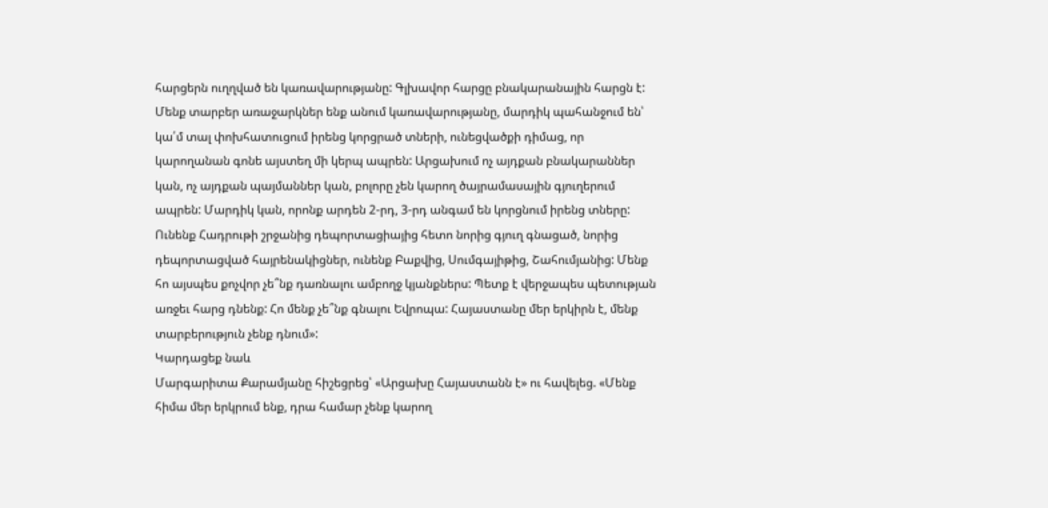հարցերն ուղղված են կառավարությանը: Գլխավոր հարցը բնակարանային հարցն է: Մենք տարբեր առաջարկներ ենք անում կառավարությանը, մարդիկ պահանջում են՝ կա՛մ տալ փոխհատուցում իրենց կորցրած տների, ունեցվածքի դիմաց, որ կարողանան գոնե այստեղ մի կերպ ապրեն: Արցախում ոչ այդքան բնակարաններ կան, ոչ այդքան պայմաններ կան, բոլորը չեն կարող ծայրամասային գյուղերում ապրեն: Մարդիկ կան, որոնք արդեն 2-րդ, 3-րդ անգամ են կորցնում իրենց տները: Ունենք Հադրութի շրջանից դեպորտացիայից հետո նորից գյուղ գնացած, նորից դեպորտացված հայրենակիցներ, ունենք Բաքվից, Սումգայիթից, Շահումյանից: Մենք հո այսպես քոչվոր չե՞նք դառնալու ամբողջ կյանքներս: Պետք է վերջապես պետության առջեւ հարց դնենք: Հո մենք չե՞նք գնալու Եվրոպա: Հայաստանը մեր երկիրն է, մենք տարբերություն չենք դնում»:
Կարդացեք նաև
Մարգարիտա Քարամյանը հիշեցրեց՝ «Արցախը Հայաստանն է» ու հավելեց. «Մենք հիմա մեր երկրում ենք, դրա համար չենք կարող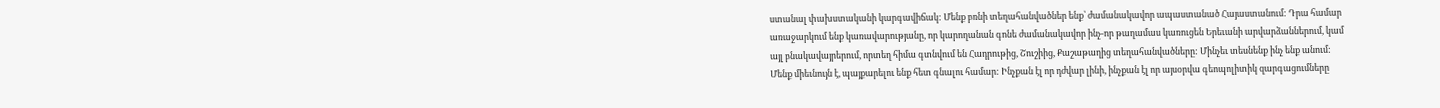ստանալ փախստականի կարգավիճակ: Մենք բռնի տեղահանվածներ ենք՝ ժամանակավոր ապաստանած Հայաստանում: Դրա համար առաջարկում ենք կառավարությանը, որ կարողանան գոնե ժամանակավոր ինչ-որ թաղամաս կառուցեն Երեւանի արվարձաններում, կամ այլ բնակավայրերում, որտեղ հիմա գտնվում են Հադրութից, Շուշիից, Քաշաթաղից տեղահանվածները: Մինչեւ տեսնենք ինչ ենք անում: Մենք միեւնույն է, պայքարելու ենք հետ գնալու համար: Ինչքան էլ որ դժվար լինի, ինչքան էլ որ այսօրվա գեոպոլիտիկ զարգացումները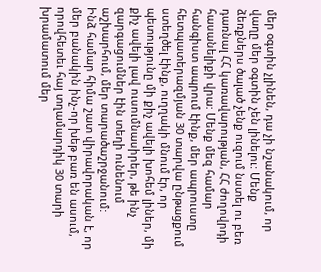մեր օգտին չլինեն, դա չի նշանակում, որ վաղը մեր օգտին չեն լինելու: Մենք ձեռքներս ծալած չենք ուզում նստել ու բեռ դառնալ ՀՀ կառավարության, ՀՀ ժողովրդի հասանելիքի վրա: Մենք մեզ համար հանգիստ ապրում էինք, մեր ապրուստը հետպատերազմյան 30 տարվա ընթացքում ստեղծել էինք, ուղղակի մնում էր, որ պետությունը մի քիչ ավելի խոհեմ լիներ, մի քիչ ավելի լավ ուսումնասիրեր, թե ինչ զարգացումներ էին տեղի ունենում աշխարհում, մեր տարածաշրջանում:
Ինձ համար հիմա շատ վիրավորական է, որ մեր բանակին ինչ-որ խեթ բառ են ասում, որովհետեւ հայ տղամարդիկ 30 տարի խրամատում մեր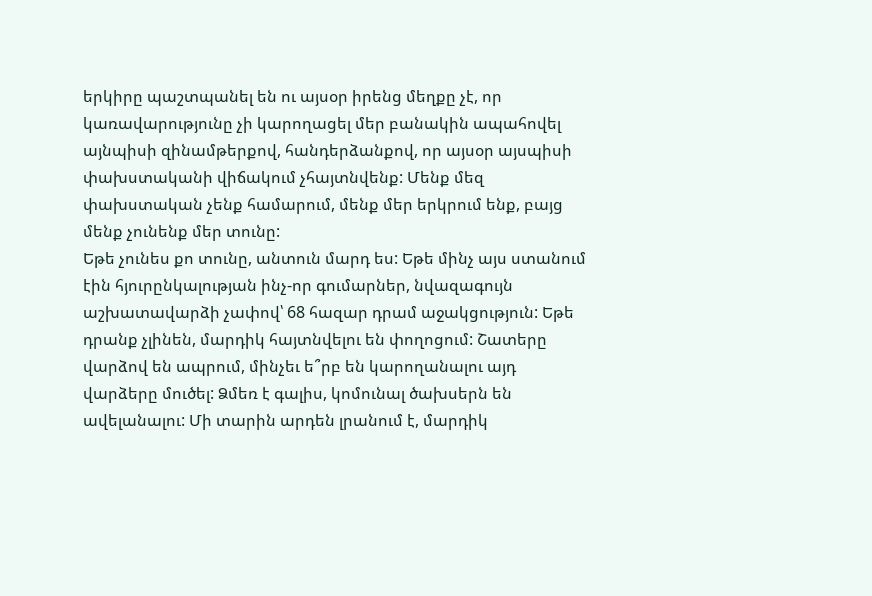երկիրը պաշտպանել են ու այսօր իրենց մեղքը չէ, որ կառավարությունը չի կարողացել մեր բանակին ապահովել այնպիսի զինամթերքով, հանդերձանքով, որ այսօր այսպիսի փախստականի վիճակում չհայտնվենք: Մենք մեզ փախստական չենք համարում, մենք մեր երկրում ենք, բայց մենք չունենք մեր տունը:
Եթե չունես քո տունը, անտուն մարդ ես: Եթե մինչ այս ստանում էին հյուրընկալության ինչ-որ գումարներ, նվազագույն աշխատավարձի չափով՝ 68 հազար դրամ աջակցություն: Եթե դրանք չլինեն, մարդիկ հայտնվելու են փողոցում: Շատերը վարձով են ապրում, մինչեւ ե՞րբ են կարողանալու այդ վարձերը մուծել: Ձմեռ է գալիս, կոմունալ ծախսերն են ավելանալու: Մի տարին արդեն լրանում է, մարդիկ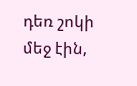դեռ շոկի մեջ էին,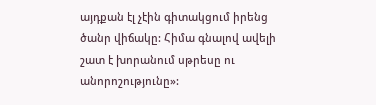այդքան էլ չէին գիտակցում իրենց ծանր վիճակը: Հիմա գնալով ավելի շատ է խորանում սթրեսը ու անորոշությունը»: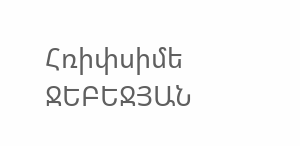Հռիփսիմե ՋԵԲԵՋՅԱՆ